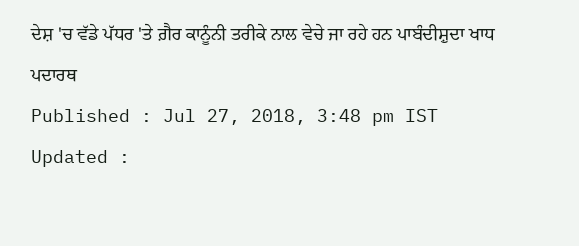ਦੇਸ਼ 'ਚ ਵੱਡੇ ਪੱਧਰ 'ਤੇ ਗ਼ੈਰ ਕਾਨੂੰਨੀ ਤਰੀਕੇ ਨਾਲ ਵੇਚੇ ਜਾ ਰਹੇ ਹਨ ਪਾਬੰਦੀਸ਼ੁਦਾ ਖਾਧ ਪਦਾਰਥ
Published : Jul 27, 2018, 3:48 pm IST
Updated :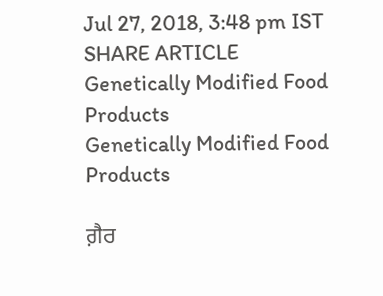Jul 27, 2018, 3:48 pm IST
SHARE ARTICLE
Genetically Modified Food Products
Genetically Modified Food Products

ਗ਼ੈਰ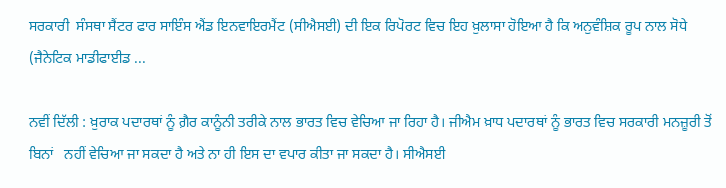ਸਰਕਾਰੀ  ਸੰਸਥਾ ਸੈਂਟਰ ਫਾਰ ਸਾਇੰਸ ਐਂਡ ਇਨਵਾਇਰਮੈਂਟ (ਸੀਐਸਈ) ਦੀ ਇਕ ਰਿਪੋਰਟ ਵਿਚ ਇਹ ਖ਼ੁਲਾਸਾ ਹੋਇਆ ਹੈ ਕਿ ਅਨੁਵੰਸ਼ਿਕ ਰੂਪ ਨਾਲ ਸੋਧੇ (ਜੈਨੇਟਿਕ ਮਾਡੀਫਾਈਡ ...

ਨਵੀਂ ਦਿੱਲੀ : ਖ਼ੁਰਾਕ ਪਦਾਰਥਾਂ ਨੂੰ ਗ਼ੈਰ ਕਾਨੂੰਨੀ ਤਰੀਕੇ ਨਾਲ ਭਾਰਤ ਵਿਚ ਵੇਚਿਆ ਜਾ ਰਿਹਾ ਹੈ। ਜੀਐਮ ਖ਼ਾਧ ਪਦਾਰਥਾਂ ਨੂੰ ਭਾਰਤ ਵਿਚ ਸਰਕਾਰੀ ਮਨਜ਼ੂਰੀ ਤੋਂ ਬਿਨਾਂ   ਨਹੀਂ ਵੇਚਿਆ ਜਾ ਸਕਦਾ ਹੈ ਅਤੇ ਨਾ ਹੀ ਇਸ ਦਾ ਵਪਾਰ ਕੀਤਾ ਜਾ ਸਕਦਾ ਹੈ। ਸੀਐਸਈ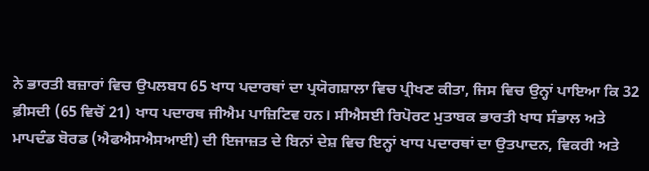ਨੇ ਭਾਰਤੀ ਬਜ਼ਾਰਾਂ ਵਿਚ ਉਪਲਬਧ 65 ਖਾਧ ਪਦਾਰਥਾਂ ਦਾ ਪ੍ਰਯੋਗਸ਼ਾਲਾ ਵਿਚ ਪ੍ਰੀਖਣ ਕੀਤਾ, ਜਿਸ ਵਿਚ ਉਨ੍ਹਾਂ ਪਾਇਆ ਕਿ 32 ਫ਼ੀਸਦੀ (65 ਵਿਚੋਂ 21) ਖਾਧ ਪਦਾਰਥ ਜੀਐਮ ਪਾਜ਼ਿਟਿਵ ਹਨ। ਸੀਐਸਈ ਰਿਪੋਰਟ ਮੁਤਾਬਕ ਭਾਰਤੀ ਖਾਧ ਸੰਭਾਲ ਅਤੇ ਮਾਪਦੰਡ ਬੋਰਡ (ਐਫਐਸਐਸਆਈ) ਦੀ ਇਜਾਜ਼ਤ ਦੇ ਬਿਨਾਂ ਦੇਸ਼ ਵਿਚ ਇਨ੍ਹਾਂ ਖਾਧ ਪਦਾਰਥਾਂ ਦਾ ਉਤਪਾਦਨ, ਵਿਕਰੀ ਅਤੇ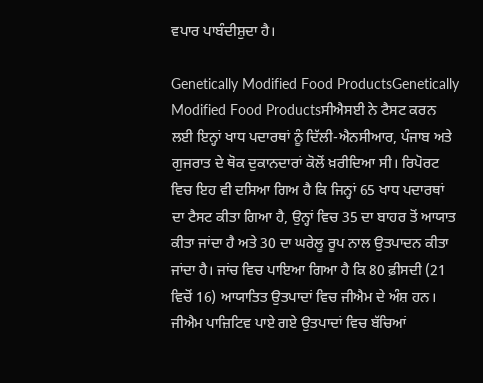ਵਪਾਰ ਪਾਬੰਦੀਸ਼ੁਦਾ ਹੈ।

Genetically Modified Food ProductsGenetically Modified Food Productsਸੀਐਸਈ ਨੇ ਟੈਸਟ ਕਰਨ ਲਈ ਇਨ੍ਹਾਂ ਖਾਧ ਪਦਾਰਥਾਂ ਨੂੰ ਦਿੱਲੀ-ਐਨਸੀਆਰ, ਪੰਜਾਬ ਅਤੇ ਗੁਜਰਾਤ ਦੇ ਥੋਕ ਦੁਕਾਨਦਾਰਾਂ ਕੋਲੋਂ ਖ਼ਰੀਦਿਆ ਸੀ। ਰਿਪੋਰਟ ਵਿਚ ਇਹ ਵੀ ਦਸਿਆ ਗਿਅ ਹੈ ਕਿ ਜਿਨ੍ਹਾਂ 65 ਖਾਧ ਪਦਾਰਥਾਂ ਦਾ ਟੈਸਟ ਕੀਤਾ ਗਿਆ ਹੈ, ਉਨ੍ਹਾਂ ਵਿਚ 35 ਦਾ ਬਾਹਰ ਤੋਂ ਆਯਾਤ ਕੀਤਾ ਜਾਂਦਾ ਹੈ ਅਤੇ 30 ਦਾ ਘਰੇਲੂ ਰੂਪ ਨਾਲ ਉਤਪਾਦਨ ਕੀਤਾ ਜਾਂਦਾ ਹੈ। ਜਾਂਚ ਵਿਚ ਪਾਇਆ ਗਿਆ ਹੈ ਕਿ 80 ਫ਼ੀਸਦੀ (21 ਵਿਚੋਂ 16) ਆਯਾਤਿਤ ਉਤਪਾਦਾਂ ਵਿਚ ਜੀਐਮ ਦੇ ਅੰਸ਼ ਹਨ। ਜੀਐਮ ਪਾਜ਼ਿਟਿਵ ਪਾਏ ਗਏ ਉਤਪਾਦਾਂ ਵਿਚ ਬੱਚਿਆਂ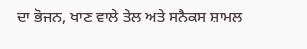ਦਾ ਭੋਜਨ, ਖਾਣ ਵਾਲੇ ਤੇਲ ਅਤੇ ਸਨੈਕਸ ਸ਼ਾਮਲ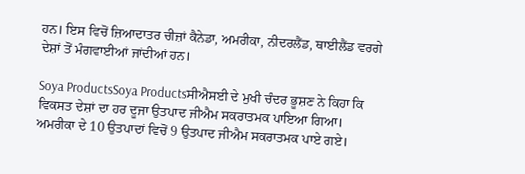ਹਨ। ਇਸ ਵਿਚੋਂ ਜ਼ਿਆਦਾਤਰ ਚੀਜ਼ਾਂ ਕੈਨੇਡਾ, ਅਮਰੀਕਾ, ਨੀਦਰਲੈਂਡ, ਥਾਈਲੈਂਡ ਵਰਗੇ ਦੇਸ਼ਾਂ ਤੋਂ ਮੰਗਵਾਈਆਂ ਜਾਂਦੀਆਂ ਹਨ।

Soya ProductsSoya Productsਸੀਐਸਈ ਦੇ ਮੁਖੀ ਚੰਦਰ ਭੂਸ਼ਣ ਨੇ ਕਿਹਾ ਕਿ ਵਿਕਸਤ ਦੇਸ਼ਾਂ ਦਾ ਹਰ ਦੂਜਾ ਉਤਪਾਦ ਜੀਐਮ ਸਕਰਾਤਮਕ ਪਾਇਆ ਗਿਆ। ਅਮਰੀਕਾ ਦੇ 10 ਉਤਪਾਦਾਂ ਵਿਚੋਂ 9 ਉਤਪਾਦ ਜੀਐਮ ਸਕਰਾਤਮਕ ਪਾਏ ਗਏ।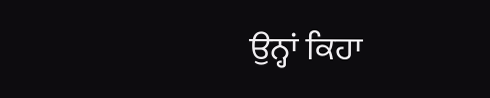ਉਨ੍ਹਾਂ ਕਿਹਾ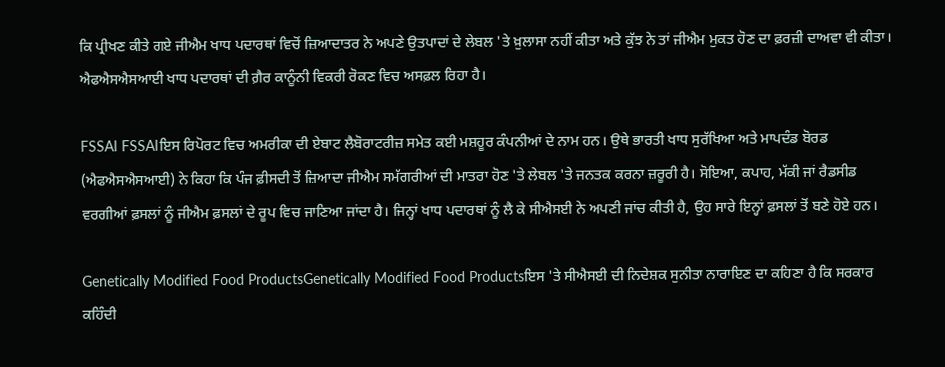ਕਿ ਪ੍ਰੀਖਣ ਕੀਤੇ ਗਏ ਜੀਐਮ ਖਾਧ ਪਦਾਰਥਾਂ ਵਿਚੋਂ ਜ਼ਿਆਦਾਤਰ ਨੇ ਅਪਣੇ ਉਤਪਾਦਾਂ ਦੇ ਲੇਬਲ 'ਤੇ ਖ਼ੁਲਾਸਾ ਨਹੀਂ ਕੀਤਾ ਅਤੇ ਕੁੱਝ ਨੇ ਤਾਂ ਜੀਐਮ ਮੁਕਤ ਹੋਣ ਦਾ ਫ਼ਰਜ਼ੀ ਦਾਅਵਾ ਵੀ ਕੀਤਾ। ਐਫਐਸਐਸਆਈ ਖਾਧ ਪਦਾਰਥਾਂ ਦੀ ਗ਼ੈਰ ਕਾਨੂੰਨੀ ਵਿਕਰੀ ਰੋਕਣ ਵਿਚ ਅਸਫ਼ਲ ਰਿਹਾ ਹੈ।

FSSAI FSSAIਇਸ ਰਿਪੋਰਟ ਵਿਚ ਅਮਰੀਕਾ ਦੀ ਏਬਾਟ ਲੈਬੋਰਾਟਰੀਜ਼ ਸਮੇਤ ਕਈ ਮਸ਼ਹੂਰ ਕੰਪਨੀਆਂ ਦੇ ਨਾਮ ਹਨ। ਉਥੇ ਭਾਰਤੀ ਖਾਧ ਸੁਰੱਖਿਆ ਅਤੇ ਮਾਪਦੰਡ ਬੋਰਡ (ਐਫਐਸਐਸਆਈ) ਨੇ ਕਿਹਾ ਕਿ ਪੰਜ ਫ਼ੀਸਦੀ ਤੋਂ ਜ਼ਿਆਦਾ ਜੀਐਮ ਸਮੱਗਰੀਆਂ ਦੀ ਮਾਤਰਾ ਹੋਣ 'ਤੇ ਲੇਬਲ 'ਤੇ ਜਨਤਕ ਕਰਨਾ ਜ਼ਰੂਰੀ ਹੈ। ਸੋਇਆ, ਕਪਾਹ, ਮੱਕੀ ਜਾਂ ਰੈਡਸੀਡ ਵਰਗੀਆਂ ਫ਼ਸਲਾਂ ਨੂੰ ਜੀਐਮ ਫ਼ਸਲਾਂ ਦੇ ਰੂਪ ਵਿਚ ਜਾਣਿਆ ਜਾਂਦਾ ਹੈ। ਜਿਨ੍ਹਾਂ ਖਾਧ ਪਦਾਰਥਾਂ ਨੂੰ ਲੈ ਕੇ ਸੀਐਸਈ ਨੇ ਅਪਣੀ ਜਾਂਚ ਕੀਤੀ ਹੈ, ਉਹ ਸਾਰੇ ਇਨ੍ਹਾਂ ਫ਼ਸਲਾਂ ਤੋਂ ਬਣੇ ਹੋਏ ਹਨ।

Genetically Modified Food ProductsGenetically Modified Food Productsਇਸ 'ਤੇ ਸੀਐਸਈ ਦੀ ਨਿਦੇਸ਼ਕ ਸੁਨੀਤਾ ਨਾਰਾਇਣ ਦਾ ਕਹਿਣਾ ਹੈ ਕਿ ਸਰਕਾਰ ਕਹਿੰਦੀ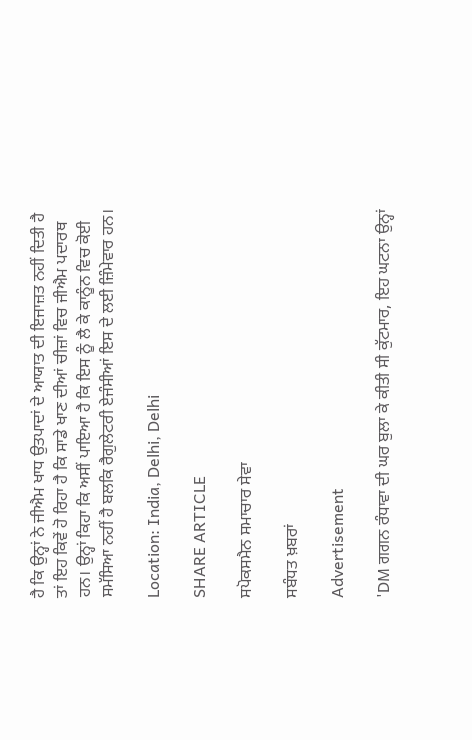ਹੈ ਕਿ ਉਨ੍ਹਾਂ ਨੇ ਜੀਐਮ ਖਾਧ ਉਤਪਾਦਾਂ ਦੇ ਆਯਾਤ ਦੀ ਇਜਾਜ਼ਤ ਨਹੀਂ ਦਿਤੀ ਹੈ ਤਾਂ ਇਹ ਕਿਵੇਂ ਹੋ ਰਿਹਾ ਹੈ ਕਿ ਸਾਡੇ ਖਾਣ ਦੀਆਂ ਚੀਜ਼ਾਂ ਵਿਚ ਜੀਐਮ ਪਦਾਰਥ ਹਨ। ਉਨ੍ਹਾਂ ਕਿਹਾ ਕਿ ਅਸੀਂ ਪਾਇਆ ਹੈ ਕਿ ਇਸ ਨੂੰ ਲੈ ਕੇ ਕਾਨੂੰਨ ਵਿਚ ਕੋਈ ਸਮੱਸਿਆ ਨਹੀਂ ਹੈ ਬਲਕਿ ਰੈਗੁਲੇਟਰੀ ਏਜੰਸੀਆਂ ਇਸ ਦੇ ਲਈ ਜ਼ਿੰਮੇਵਾਰ ਹਨ।

Location: India, Delhi, Delhi

SHARE ARTICLE

ਸਪੋਕਸਮੈਨ ਸਮਾਚਾਰ ਸੇਵਾ

ਸਬੰਧਤ ਖ਼ਬਰਾਂ

Advertisement

'DM ਗਗਨ ਰੰਧਾਵਾ ਦੀ ਘਰ ਬੁਲਾ ਕੇ ਕੀਤੀ ਸੀ ਕੁੱਟਮਾਰ, ਇਹ ਘਟਨਾ ਉਨ੍ਹਾਂ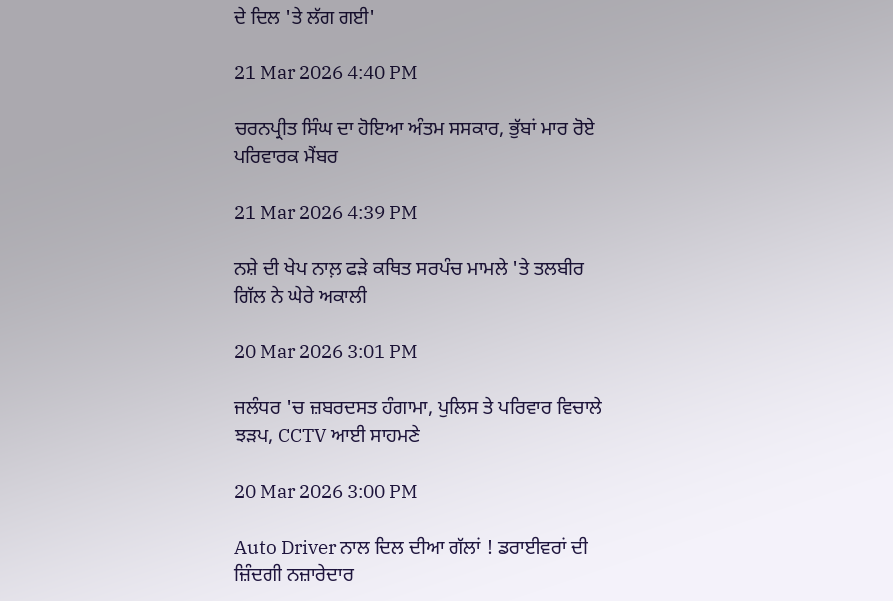ਦੇ ਦਿਲ 'ਤੇ ਲੱਗ ਗਈ'

21 Mar 2026 4:40 PM

ਚਰਨਪ੍ਰੀਤ ਸਿੰਘ ਦਾ ਹੋਇਆ ਅੰਤਮ ਸਸਕਾਰ, ਭੁੱਬਾਂ ਮਾਰ ਰੋਏ ਪਰਿਵਾਰਕ ਮੈਂਬਰ

21 Mar 2026 4:39 PM

ਨਸ਼ੇ ਦੀ ਖੇਪ ਨਾਲ਼ ਫੜੇ ਕਥਿਤ ਸਰਪੰਚ ਮਾਮਲੇ 'ਤੇ ਤਲਬੀਰ ਗਿੱਲ ਨੇ ਘੇਰੇ ਅਕਾਲੀ

20 Mar 2026 3:01 PM

ਜਲੰਧਰ 'ਚ ਜ਼ਬਰਦਸਤ ਹੰਗਾਮਾ, ਪੁਲਿਸ ਤੇ ਪਰਿਵਾਰ ਵਿਚਾਲੇ ਝੜਪ, CCTV ਆਈ ਸਾਹਮਣੇ

20 Mar 2026 3:00 PM

Auto Driver ਨਾਲ ਦਿਲ ਦੀਆ ਗੱਲਾਂ ! ਡਰਾਈਵਰਾਂ ਦੀ ਜ਼ਿੰਦਗੀ ਨਜ਼ਾਰੇਦਾਰ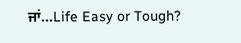ਜਾਂ…Life Easy or Tough?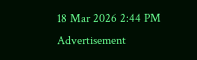18 Mar 2026 2:44 PM
Advertisement